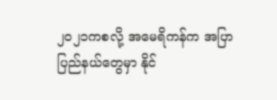၂၀၂၁ကစလို့ အမေရိကန်က အပြာပြည်နယ်တွေမှာ နိုင်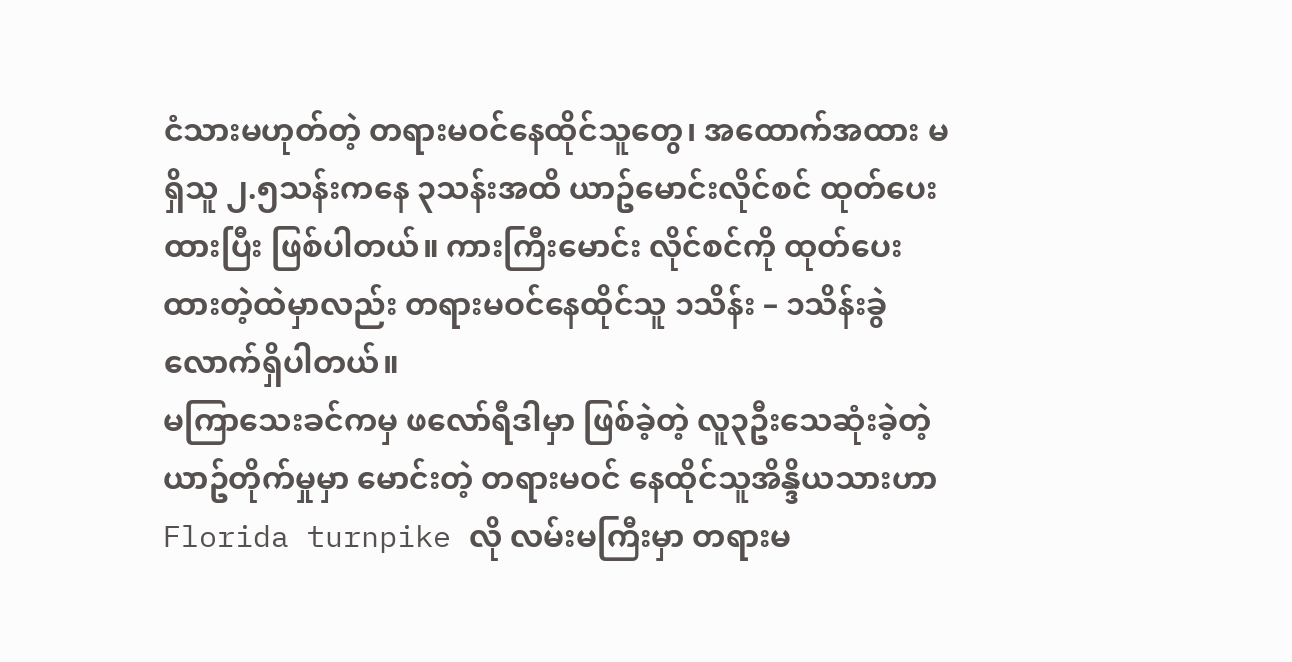ငံသားမဟုတ်တဲ့ တရားမဝင်နေထိုင်သူတွေ၊ အထောက်အထား မရှိသူ ၂.၅သန်းကနေ ၃သန်းအထိ ယာဥ်မောင်းလိုင်စင် ထုတ်ပေးထားပြီး ဖြစ်ပါတယ်။ ကားကြီးမောင်း လိုင်စင်ကို ထုတ်ပေးထားတဲ့ထဲမှာလည်း တရားမဝင်နေထိုင်သူ ၁သိန်း – ၁သိန်းခွဲလောက်ရှိပါတယ်။
မကြာသေးခင်ကမှ ဖလော်ရီဒါမှာ ဖြစ်ခဲ့တဲ့ လူ၃ဦးသေဆုံးခဲ့တဲ့ ယာဥ်တိုက်မှုမှာ မောင်းတဲ့ တရားမဝင် နေထိုင်သူအိန္ဒိယသားဟာ Florida turnpike လို လမ်းမကြီးမှာ တရားမ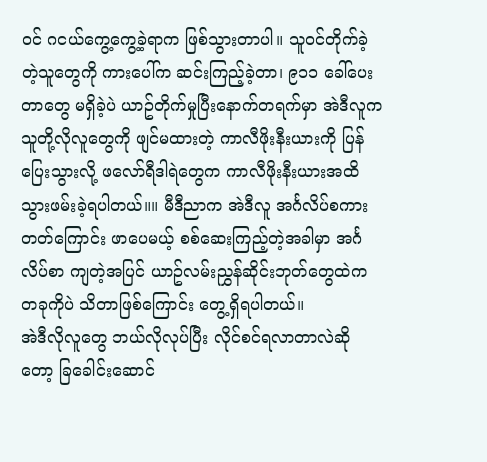ဝင် ဂငယ်ကွေ့ကွေ့ခဲ့ရာက ဖြစ်သွားတာပါ။ သူဝင်တိုက်ခဲ့တဲ့သူတွေကို ကားပေါ်က ဆင်းကြည့်ခဲ့တာ၊ ၉၁၁ ခေါ်ပေးတာတွေ မရှိခဲ့ပဲ ယာဥ်တိုက်မှုပြီးနောက်တရက်မှာ အဲဒီလူက သူတို့လိုလူတွေကို ဖျင်မထားတဲ့ ကာလီဖိုးနီးယားကို ပြန်ပြေးသွားလို့ ဖလော်ရီဒါရဲတွေက ကာလီဖိုးနီးယားအထိ သွားဖမ်းခဲ့ရပါတယ်။။ မီဒီညာက အဲဒီလူ အင်္ဂလိပ်စကားတတ်ကြောင်း ဖာပေမယ့် စစ်ဆေးကြည့်တဲ့အခါမှာ အင်္ဂလိပ်စာ ကျတဲ့အပြင် ယာဥ်လမ်းညွှန်ဆိုင်းဘုတ်တွေထဲက တခုကိုပဲ သိတာဖြစ်ကြောင်း တွေ့ရှိရပါတယ်။
အဲဒီလိုလူတွေ ဘယ်လိုလုပ်ပြီး လိုင်စင်ရလာတာလဲဆိုတော့ ခြခေါင်းဆောင်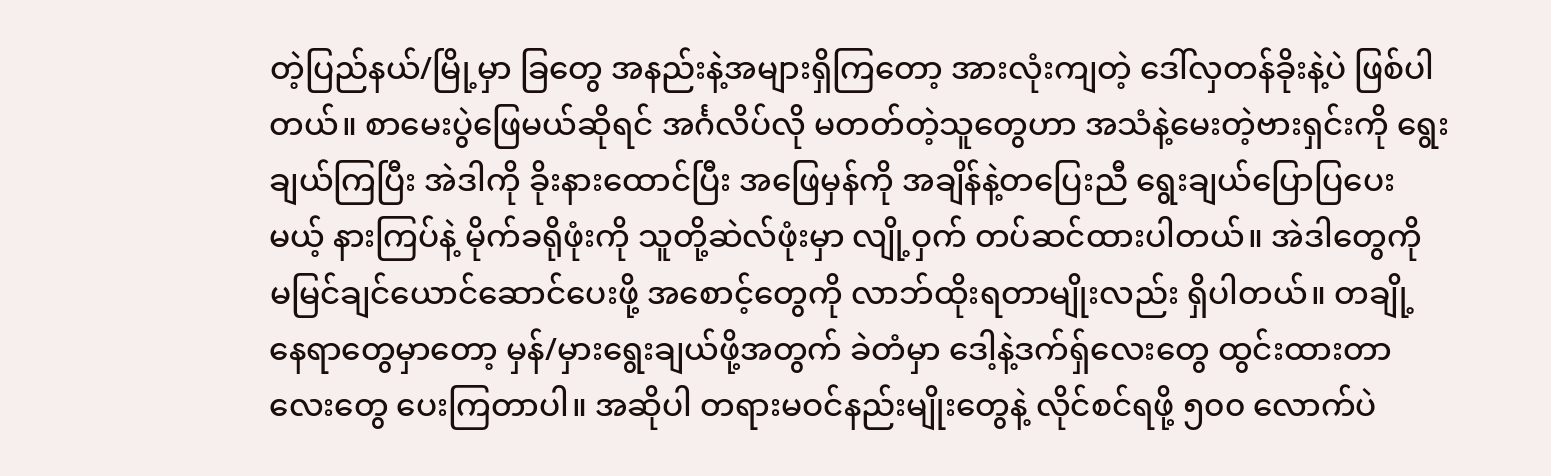တဲ့ပြည်နယ်/မြို့မှာ ခြတွေ အနည်းနဲ့အများရှိကြတော့ အားလုံးကျတဲ့ ဒေါ်လှတန်ခိုးနဲ့ပဲ ဖြစ်ပါတယ်။ စာမေးပွဲဖြေမယ်ဆိုရင် အင်္ဂလိပ်လို မတတ်တဲ့သူတွေဟာ အသံနဲ့မေးတဲ့ဗားရှင်းကို ရွေးချယ်ကြပြီး အဲဒါကို ခိုးနားထောင်ပြီး အဖြေမှန်ကို အချိန်နဲ့တပြေးညီ ရွေးချယ်ပြောပြပေးမယ့် နားကြပ်နဲ့ မိုက်ခရိုဖုံးကို သူတို့ဆဲလ်ဖုံးမှာ လျို့ဝှက် တပ်ဆင်ထားပါတယ်။ အဲဒါတွေကို မမြင်ချင်ယောင်ဆောင်ပေးဖို့ အစောင့်တွေကို လာဘ်ထိုးရတာမျိုးလည်း ရှိပါတယ်။ တချို့နေရာတွေမှာတော့ မှန်/မှားရွေးချယ်ဖို့အတွက် ခဲတံမှာ ဒေါ့နဲ့ဒက်ရှ်လေးတွေ ထွင်းထားတာလေးတွေ ပေးကြတာပါ။ အဆိုပါ တရားမဝင်နည်းမျိုးတွေနဲ့ လိုင်စင်ရဖို့ ၅၀၀ လောက်ပဲ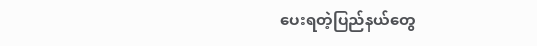ပေးရတဲ့ပြည်နယ်တွေ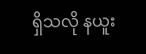ရှိသလို နယူး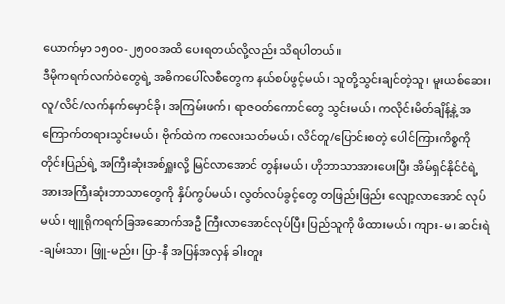ယောက်မှာ ၁၅၀၀-၂၅၀၀အထိ ပေးရတယ်လို့လည်း သိရပါတယ်။
ဒီမိုကရက်လက်ဝဲတွေရဲ့ အဓိကပေါ်လစီတွေက နယ်စပ်ဖွင့်မယ်၊ သူတို့သွင်းချင်တဲ့သူ၊ မူးယစ်ဆေး၊ လူ/လိင်/လက်နက်မှောင်ခို၊ အကြမ်းဖက်၊ ရာဇဝတ်ကောင်တွေ သွင်းမယ်၊ ကလိုင်းမိတ်ချိန့်နဲ့ အကြောက်တရားသွင်းမယ်၊ ဗိုက်ထဲက ကလေးသတ်မယ်၊ လိင်တူ/ပြောင်းစတဲ့ ပေါင်ကြားကိစ္စကို တိုင်းပြည်ရဲ့ အကြီးဆုံးအစ်ရှူးလို့ မြင်လာအောင် တွန်းမယ်၊ ဟိုဘာသာအားပေးပြီး အိမ်ရှင်နိုင်ငံရဲ့ အားအကြီးဆုံးဘာသာတွေကို နှိပ်ကွပ်မယ်၊ လွတ်လပ်ခွင့်တွေ တဖြည်းဖြည်း လျော့လာအောင် လုပ်မယ်၊ ဗျူရိုကရက်ခြအဆောက်အဦ ကြီးလာအောင်လုပ်ပြီး ပြည်သူကို ဖိထားမယ်၊ ကျား-မ၊ ဆင်းရဲ-ချမ်းသာ၊ ဖြူ-မည်း၊ ပြာ-နီ အပြန်အလှန် ခါးတူး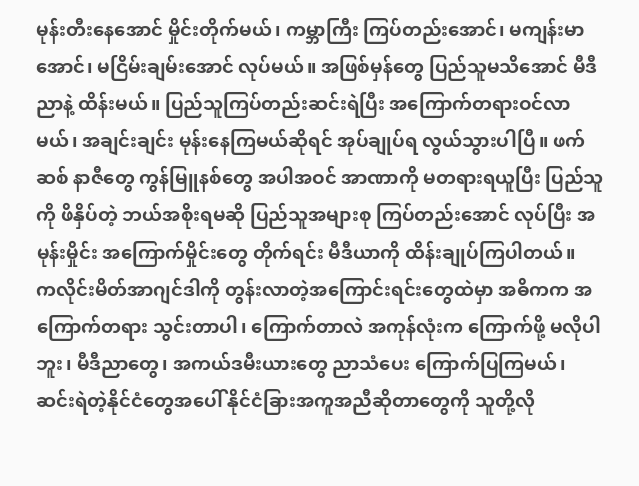မုန်းတီးနေအောင် မှိုင်းတိုက်မယ်၊ ကမ္ဘာကြီး ကြပ်တည်းအောင်၊ မကျန်းမာအောင်၊ မငြိမ်းချမ်းအောင် လုပ်မယ်။ အဖြစ်မှန်တွေ ပြည်သူမသိအောင် မီဒီညာနဲ့ ထိန်းမယ်။ ပြည်သူကြပ်တည်းဆင်းရဲပြီး အကြောက်တရားဝင်လာမယ်၊ အချင်းချင်း မုန်းနေကြမယ်ဆိုရင် အုပ်ချုပ်ရ လွယ်သွားပါပြီ။ ဖက်ဆစ် နာဇီတွေ ကွန်မြူနစ်တွေ အပါအဝင် အာဏာကို မတရားရယူပြီး ပြည်သူကို ဖိနှိပ်တဲ့ ဘယ်အစိုးရမဆို ပြည်သူအများစု ကြပ်တည်းအောင် လုပ်ပြီး အမုန်းမှိုင်း အကြောက်မှိုင်းတွေ တိုက်ရင်း မီဒီယာကို ထိန်းချုပ်ကြပါတယ်။
ကလိုင်းမိတ်အာဂျင်ဒါကို တွန်းလာတဲ့အကြောင်းရင်းတွေထဲမှာ အဓိကက အကြောက်တရား သွင်းတာပါ၊ ကြောက်တာလဲ အကုန်လုံးက ကြောက်ဖို့ မလိုပါဘူး၊ မီဒီညာတွေ၊ အကယ်ဒမီးယားတွေ ညာသံပေး ကြောက်ပြကြမယ်၊ ဆင်းရဲတဲ့နိုင်ငံတွေအပေါ် နိုင်ငံခြားအကူအညီဆိုတာတွေကို သူတို့လို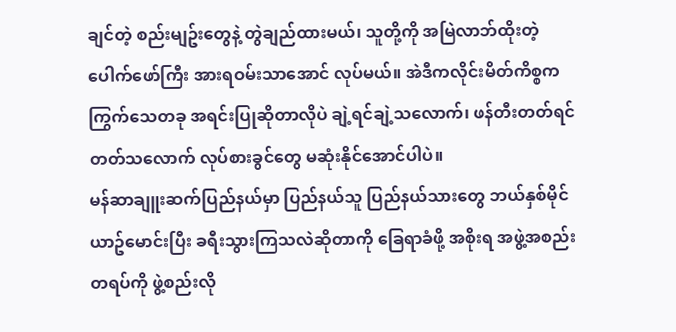ချင်တဲ့ စည်းမျဥ်းတွေနဲ့ တွဲချည်ထားမယ်၊ သူတို့ကို အမြဲလာဘ်ထိုးတဲ့ ပေါက်ဖော်ကြီး အားရဝမ်းသာအောင် လုပ်မယ်။ အဲဒီကလိုင်းမိတ်ကိစ္စက ကြွက်သေတခု အရင်းပြုဆိုတာလိုပဲ ချဲ့ရင်ချဲ့သလောက်၊ ဖန်တီးတတ်ရင် တတ်သလောက် လုပ်စားခွင်တွေ မဆုံးနိုင်အောင်ပါပဲ။
မန်ဆာချူးဆက်ပြည်နယ်မှာ ပြည်နယ်သူ ပြည်နယ်သားတွေ ဘယ်နှစ်မိုင် ယာဥ်မောင်းပြီး ခရီးသွားကြသလဲဆိုတာကို ခြေရာခံဖို့ အစိုးရ အဖွဲ့အစည်းတရပ်ကို ဖွဲ့စည်းလို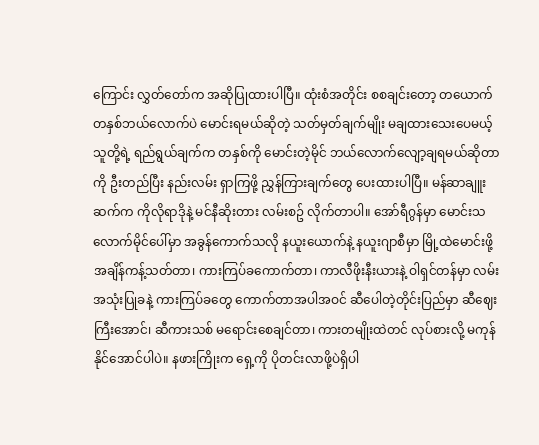ကြောင်း လွှတ်တော်က အဆိုပြုထားပါပြီ။ ထုံးစံအတိုင်း စစချင်းတော့ တယောက် တနှစ်ဘယ်လောက်ပဲ မောင်းရမယ်ဆိုတဲ့ သတ်မှတ်ချက်မျိုး မချထားသေးပေမယ့် သူတို့ရဲ့ ရည်ရွယ်ချက်က တနှစ်ကို မောင်းတဲ့မိုင် ဘယ်လောက်လျော့ချရမယ်ဆိုတာကို ဦးတည်ပြီး နည်းလမ်း ရှာကြဖို့ ညွှန်ကြားချက်တွေ ပေးထားပါပြီ။ မန်ဆာချူးဆက်က ကိုလိုရာဒိုနဲ့ မင်နီဆိုးတား လမ်းစဥ် လိုက်တာပါ။ အော်ရီဂွန်မှာ မောင်းသလောက်မိုင်ပေါ်မှာ အခွန်ကောက်သလို နယူးယောက်နဲ့ နယူးဂျာစီမှာ မြို့ထဲမောင်းဖို့ အချိန်ကန့်သတ်တာ၊ ကားကြပ်ခကောက်တာ၊ ကာလီဖိုးနီးယားနဲ့ ဝါရှင်တန်မှာ လမ်းအသုံးပြုခနဲ့ ကားကြပ်ခတွေ ကောက်တာအပါအဝင် ဆီပေါတဲ့တိုင်းပြည်မှာ ဆီဈေးကြီးအောင်၊ ဆီကားသစ် မရောင်းစေချင်တာ၊ ကားတမျိုးထဲတင် လုပ်စားလို့ မကုန်နိုင်အောင်ပါပဲ။ နဖားကြိုးက ရှေ့ကို ပိုတင်းလာဖို့ပဲရှိပါ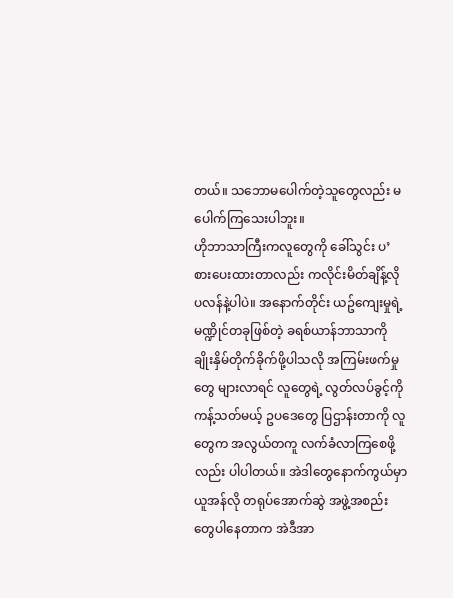တယ်။ သဘောမပေါက်တဲ့သူတွေလည်း မပေါက်ကြသေးပါဘူး။
ဟိုဘာသာကြီးကလူတွေကို ခေါ်သွင်း ပ’စားပေးထားတာလည်း ကလိုင်းမိတ်ချိန့်လို ပလန်နဲ့ပါပဲ။ အနောက်တိုင်း ယဥ်ကျေးမှုရဲ့ မဏ္ဍိုင်တခုဖြစ်တဲ့ ခရစ်ယာန်ဘာသာကို ချိုးနှိမ်တိုက်ခိုက်ဖို့ပါသလို အကြမ်းဖက်မှုတွေ များလာရင် လူတွေရဲ့ လွတ်လပ်ခွင့်ကို ကန့်သတ်မယ့် ဥပဒေတွေ ပြဌာန်းတာကို လူတွေက အလွယ်တကူ လက်ခံလာကြစေဖို့လည်း ပါပါတယ်။ အဲဒါတွေနောက်ကွယ်မှာ ယူအန်လို တရုပ်အောက်ဆွဲ အဖွဲ့အစည်းတွေပါနေတာက အဲဒီအာ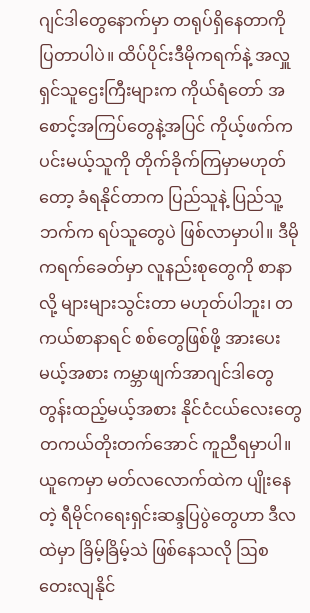ဂျင်ဒါတွေနောက်မှာ တရုပ်ရှိနေတာကို ပြတာပါပဲ။ ထိပ်ပိုင်းဒီမိုကရက်နဲ့ အလှူရှင်သူဌေးကြီးများက ကိုယ်ရံတော် အစောင့်အကြပ်တွေနဲ့အပြင် ကိုယ့်ဖက်က ပင်းမယ့်သူကို တိုက်ခိုက်ကြမှာမဟုတ်တော့ ခံရနိုင်တာက ပြည်သူနဲ့ ပြည်သူ့ဘက်က ရပ်သူတွေပဲ ဖြစ်လာမှာပါ။ ဒီမိုကရက်ခေတ်မှာ လူနည်းစုတွေကို စာနာလို့ များများသွင်းတာ မဟုတ်ပါဘူး၊ တကယ်စာနာရင် စစ်တွေဖြစ်ဖို့ အားပေးမယ့်အစား ကမ္ဘာဖျက်အာဂျင်ဒါတွေ တွန်းထည့်မယ့်အစား နိုင်ငံငယ်လေးတွေ တကယ်တိုးတက်အောင် ကူညီရမှာပါ။
ယူကေမှာ မတ်လလောက်ထဲက ပျိုးနေတဲ့ ရီမိုင်ဂရေးရှင်းဆန္ဒပြပွဲတွေဟာ ဒီလထဲမှာ ခြိမ့်ခြိမ့်သဲ ဖြစ်နေသလို ဩစတေးလျနိုင်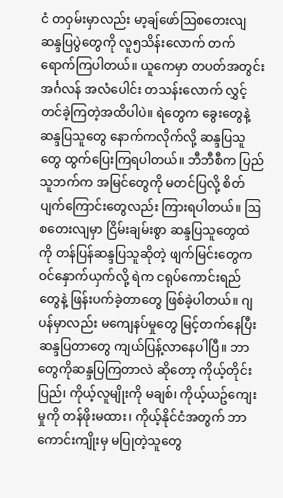ငံ တဝှမ်းမှာလည်း မာ့ချ်ဖော်ဩစတေးလျဆန္ဒပြပွဲတွေကို လူ၅သိန်းလောက် တက်ရောက်ကြပါတယ်။ ယူကေမှာ တပတ်အတွင်း အင်္ဂလန် အလံပေါင်း တသန်းလောက် လွှင့်တင်ခဲ့ကြတဲ့အထိပါပဲ။ ရဲတွေက ခွေးတွေနဲ့ ဆန္ဒပြသူတွေ နောက်ကလိုက်လို့ ဆန္ဒပြသူတွေ ထွက်ပြေးကြရပါတယ်။ ဘီဘီစီက ပြည်သူဘက်က အမြင်တွေကို မတင်ပြလို့ စိတ်ပျက်ကြောင်းတွေလည်း ကြားရပါတယ်။ ဩစတေးလျမှာ ငြိမ်းချမ်းစွာ ဆန္ဒပြသူတွေထဲကို တန်ပြန်ဆန္ဒပြသူဆိုတဲ့ ဖျက်မြင်းတွေက ဝင်နှောက်ယှက်လို့ ရဲက ငရုပ်ကောင်းရည် တွေနဲ့ ဖြန်းပက်ခဲ့တာတွေ ဖြစ်ခဲ့ပါတယ်။ ဂျပန်မှာလည်း မကျေနပ်မှုတွေ မြင့်တက်နေပြီး ဆန္ဒပြတာတွေ ကျယ်ပြန့်လာနေပါပြီ။ ဘာတွေကိုဆန္ဒပြကြတာလဲ ဆိုတော့ ကိုယ့်တိုင်းပြည်၊ ကိုယ့်လူမျိုးကို မချစ်၊ ကိုယ့်ယဥ်ကျေးမှုကို တန်ဖိုးမထား၊ ကိုယ့်နိုင်ငံအတွက် ဘာကောင်းကျိုးမှ မပြုတဲ့သူတွေ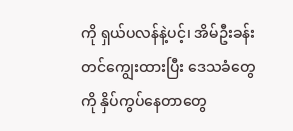ကို ရှယ်ပလန်နဲ့ပင့်၊ အိမ်ဦးခန်းတင်ကျွေးထားပြီး ဒေသခံတွေကို နှိပ်ကွပ်နေတာတွေ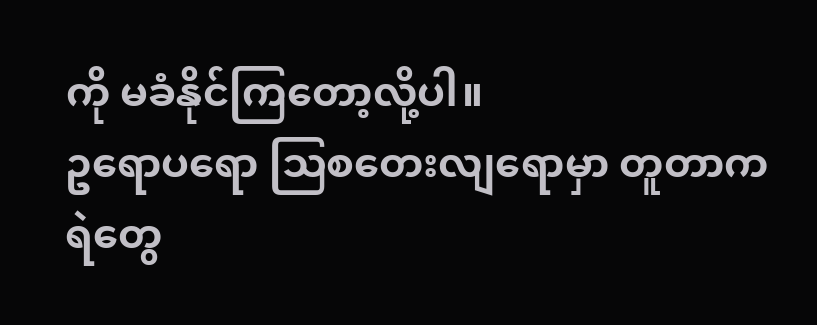ကို မခံနိုင်ကြတော့လို့ပါ။
ဥရောပရော ဩစတေးလျရောမှာ တူတာက ရဲတွေ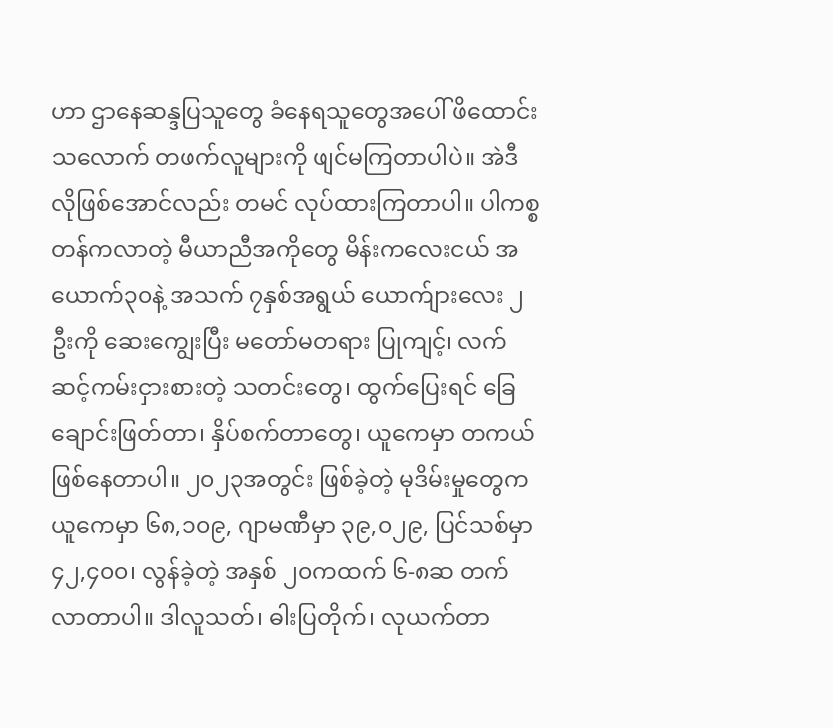ဟာ ဌာနေဆန္ဒပြသူတွေ ခံနေရသူတွေအပေါ် ဖိထောင်းသလောက် တဖက်လူများကို ဖျင်မကြတာပါပဲ။ အဲဒီလိုဖြစ်အောင်လည်း တမင် လုပ်ထားကြတာပါ။ ပါကစ္စတန်ကလာတဲ့ မီယာညီအကိုတွေ မိန်းကလေးငယ် အယောက်၃၀နဲ့ အသက် ၇နှစ်အရွယ် ယောက်ျားလေး ၂ဦးကို ဆေးကျွေးပြီး မတော်မတရား ပြုကျင့်၊ လက်ဆင့်ကမ်းငှားစားတဲ့ သတင်းတွေ၊ ထွက်ပြေးရင် ခြေချောင်းဖြတ်တာ၊ နှိပ်စက်တာတွေ၊ ယူကေမှာ တကယ်ဖြစ်နေတာပါ။ ၂၀၂၃အတွင်း ဖြစ်ခဲ့တဲ့ မုဒိမ်းမှုတွေက ယူကေမှာ ၆၈,၁၀၉, ဂျာမဏီမှာ ၃၉,၀၂၉, ပြင်သစ်မှာ ၄၂,၄၀၀၊ လွန်ခဲ့တဲ့ အနှစ် ၂၀ကထက် ၆-၈ဆ တက်လာတာပါ။ ဒါလူသတ်၊ ဓါးပြတိုက်၊ လုယက်တာ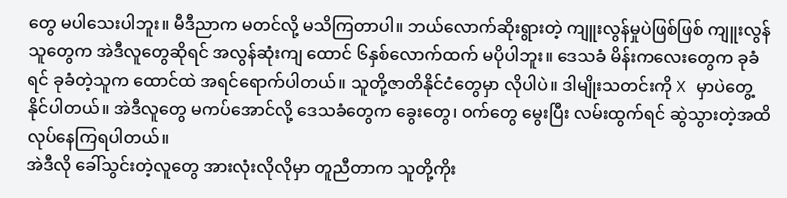တွေ မပါသေးပါဘူး။ မီဒီညာက မတင်လို့ မသိကြတာပါ။ ဘယ်လောက်ဆိုးရွားတဲ့ ကျူးလွန်မှုပဲဖြစ်ဖြစ် ကျူးလွန်သူတွေက အဲဒီလူတွေဆိုရင် အလွန်ဆုံးကျ ထောင် ၆နှစ်လောက်ထက် မပိုပါဘူး။ ဒေသခံ မိန်းကလေးတွေက ခုခံရင် ခုခံတဲ့သူက ထောင်ထဲ အရင်ရောက်ပါတယ်။ သူတို့ဇာတိနိုင်ငံတွေမှာ လိုပါပဲ။ ဒါမျိုးသတင်းကို X မှာပဲတွေ့နိုင်ပါတယ်။ အဲဒီလူတွေ မကပ်အောင်လို့ ဒေသခံတွေက ခွေးတွေ၊ ဝက်တွေ မွေးပြီး လမ်းထွက်ရင် ဆွဲသွားတဲ့အထိ လုပ်နေကြရပါတယ်။
အဲဒီလို ခေါ်သွင်းတဲ့လူတွေ အားလုံးလိုလိုမှာ တူညီတာက သူတို့ကိုး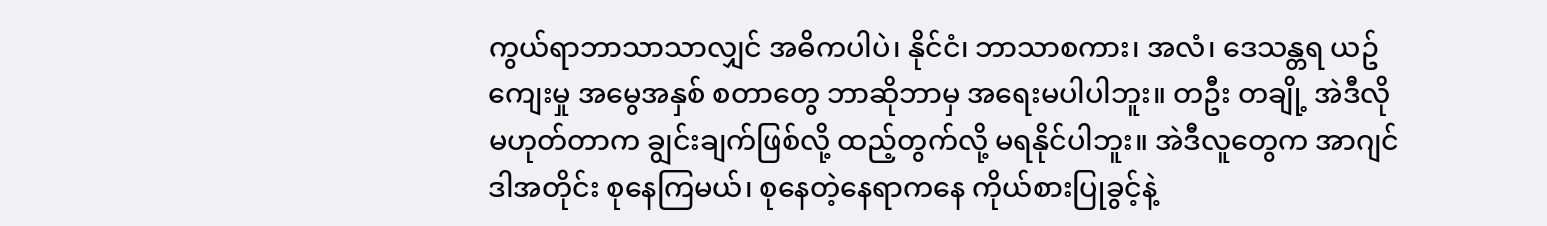ကွယ်ရာဘာသာသာလျှင် အဓိကပါပဲ၊ နိုင်ငံ၊ ဘာသာစကား၊ အလံ၊ ဒေသန္တရ ယဥ်ကျေးမှု အမွေအနှစ် စတာတွေ ဘာဆိုဘာမှ အရေးမပါပါဘူး။ တဦး တချို့ အဲဒီလိုမဟုတ်တာက ချွင်းချက်ဖြစ်လို့ ထည့်တွက်လို့ မရနိုင်ပါဘူး။ အဲဒီလူတွေက အာဂျင်ဒါအတိုင်း စုနေကြမယ်၊ စုနေတဲ့နေရာကနေ ကိုယ်စားပြုခွင့်နဲ့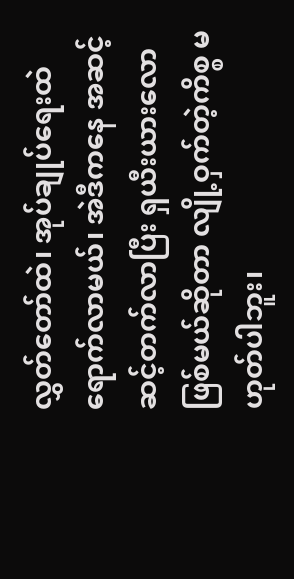လွှတ်တော်ထဲ၊ အုပ်ချုပ်ရေးထဲ ရောက်လာမယ်၊ အဲဒီကနေ အဆင့်ဆင့်တက်လာပြီး ရှယီးယားလော ဖြစ်မယ်ဆိုတာ လျို့ဝှက်တဲ့ကိစ္စ မဟုတ်ပါဘူး၊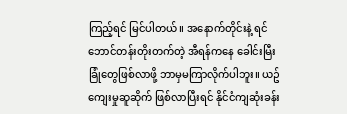ကြည့်ရင် မြင်ပါတယ်။ အနောက်တိုင်းနဲ့ ရင်ဘောင်တန်းတိုးတက်တဲ့ အီရန်ကနေ ခေါင်းမြီးခြုံတွေဖြစ်လာဖို့ ဘာမှမကြာလိုက်ပါဘူး။ ယဥ်ကျေးမှုဆူဆိုက် ဖြစ်လာပြီးရင် နိုင်ငံကျဆုံးခန်း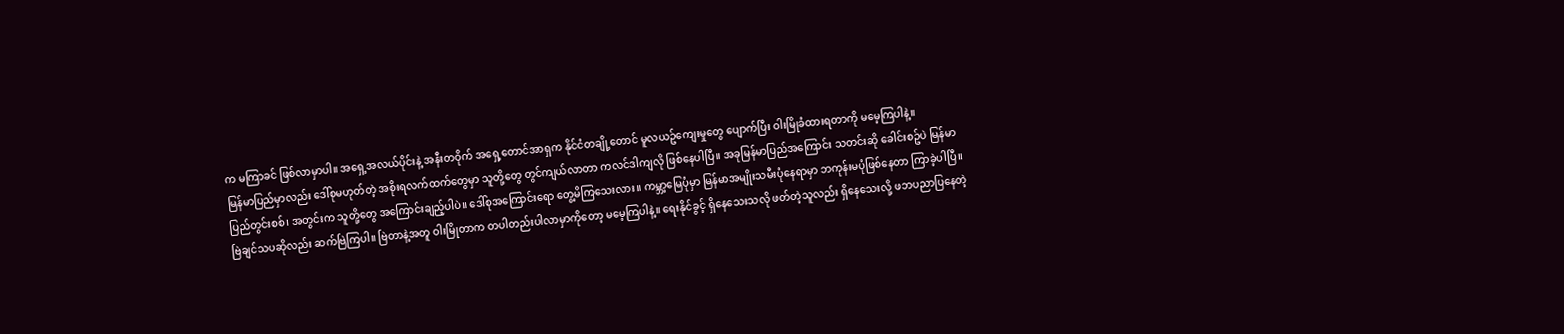က မကြာခင် ဖြစ်လာမှာပါ။ အရှေ့အလယ်ပိုင်းနဲ့ အနီးတဝိုက် အရှေ့တောင်အာရှက နိုင်ငံတချို့တောင် မူလယဥ်ကျေးမှုတွေ ပျောက်ပြီး ဝါးမြိုခံထားရတာကို မမေ့ကြပါနဲ့။
မြန်မာပြည်မှာလည်း ဒေါ်စုမဟုတ်တဲ့ အစိုးရလက်ထက်တွေမှာ သူတို့တွေ တွင်ကျယ်လာတာ ကလင်ဒါကျလို ဖြစ်နေပါပြီ။ အခုမြန်မာပြည်အကြောင်း သတင်းဆို ခေါင်းစဥ်ပဲ မြန်မာပြည်တွင်းစစ်၊ အတွင်းက သူတို့တွေ အကြောင်းချည့်ပါပဲ။ ဒေါ်စုအကြောင်းရော တွေ့မိကြသေးလား။ ကမ္ဘာ့မြေပုံမှာ မြန်မာအမျိုးသမီးပုံနေရာမှာ ဘကုန်းမပုံဖြစ်နေတာ ကြာခဲ့ပါပြီ။ ဗြဲချင်သပဆိုလည်း ဆက်ဗြဲကြပါ။ ဗြဲတာနဲ့အတူ ဝါးမြိုတာက တပါတည်းပါလာမှာကိုတော့ မမေ့ကြပါနဲ့။ ရေးနိုင်ခွင့် ရှိနေသေးသလို ဖတ်တဲ့သူလည်း ရှိနေသေးလို့ ဖဘပညာပြနေတဲ့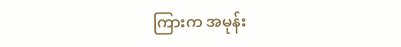ကြားက အမုန်း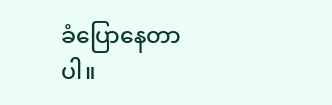ခံပြောနေတာပါ။